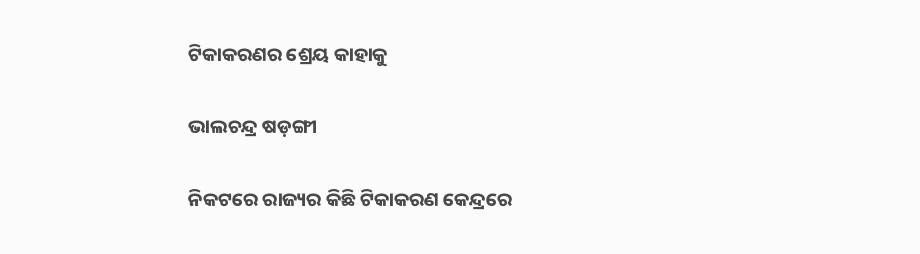ଟିକାକରଣର ଶ୍ରେୟ କାହାକୁ

ଭାଲଚନ୍ଦ୍ର ଷଡ଼ଙ୍ଗୀ

ନିକଟରେ ରାଜ୍ୟର କିଛି ଟିକାକରଣ କେନ୍ଦ୍ରରେ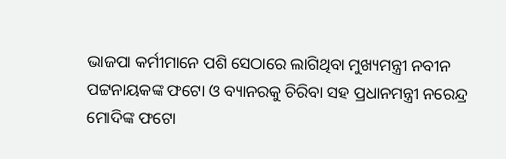ଭାଜପା କର୍ମୀମାନେ ପଶି ସେଠାରେ ଲାଗିଥିବା ମୁଖ୍ୟମନ୍ତ୍ରୀ ନବୀନ ପଟ୍ଟନାୟକଙ୍କ ଫଟୋ ଓ ବ୍ୟାନରକୁ ଚିରିବା ସହ ପ୍ରଧାନମନ୍ତ୍ରୀ ନରେନ୍ଦ୍ର ମୋଦିଙ୍କ ଫଟୋ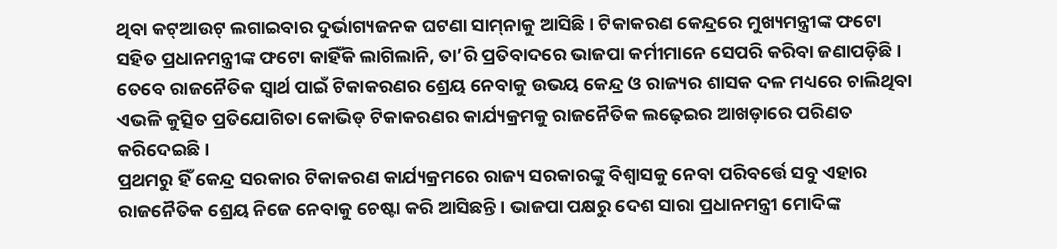ଥିବା କଟ୍‌ଆଉଟ୍‌ ଲଗାଇବାର ଦୁର୍ଭାଗ୍ୟଜନକ ଘଟଣା ସାମ୍‌ନାକୁ ଆସିଛି। ଟିକାକରଣ କେନ୍ଦ୍ରରେ ମୁଖ୍ୟମନ୍ତ୍ରୀଙ୍କ ଫଟୋ ସହିତ ପ୍ରଧାନମନ୍ତ୍ରୀଙ୍କ ଫଟୋ କାହିଁକି ଲାଗିଲାନି, ତା’ରି ପ୍ରତିବାଦରେ ଭାଜପା କର୍ମୀମାନେ ସେପରି କରିବା ଜଣାପଡ଼ିଛି। ତେବେ ରାଜନୈତିକ ସ୍ବାର୍ଥ ପାଇଁ ଟିକାକରଣର ଶ୍ରେୟ ନେବାକୁ ଉଭୟ କେନ୍ଦ୍ର ଓ ରାଜ୍ୟର ଶାସକ ଦଳ ମଧ୍ୟରେ ଚାଲିଥିବା ଏଭଳି କୁତ୍ସିତ ପ୍ରତିଯୋଗିତା କୋଭିଡ୍‌ ଟିକାକରଣର କାର୍ଯ୍ୟକ୍ରମକୁ ରାଜନୈତିକ ଲଢ଼େଇର ଆଖଡ଼ାରେ ପରିଣତ କରିଦେଇଛି।
ପ୍ରଥମରୁ ହିଁ କେନ୍ଦ୍ର ସରକାର ଟିକାକରଣ କାର୍ଯ୍ୟକ୍ରମରେ ରାଜ୍ୟ ସରକାରଙ୍କୁ ବିଶ୍ୱାସକୁ ନେବା ପରିବର୍ତ୍ତେ ସବୁ ଏହାର ରାଜନୈତିକ ଶ୍ରେୟ ନିଜେ ନେବାକୁ ଚେଷ୍ଟା କରି ଆସିଛନ୍ତି। ଭାଜପା ପକ୍ଷରୁ ଦେଶ ସାରା ପ୍ରଧାନମନ୍ତ୍ରୀ ମୋଦିଙ୍କ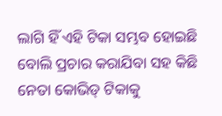ଲାଗି ହିଁ ଏହି ଟିକା ସମ୍ଭବ ହୋଇଛି ବୋଲି ପ୍ରଚାର କରାଯିବା ସହ କିଛି ନେତା କୋଭିଡ୍‌ ଟିକାକୁ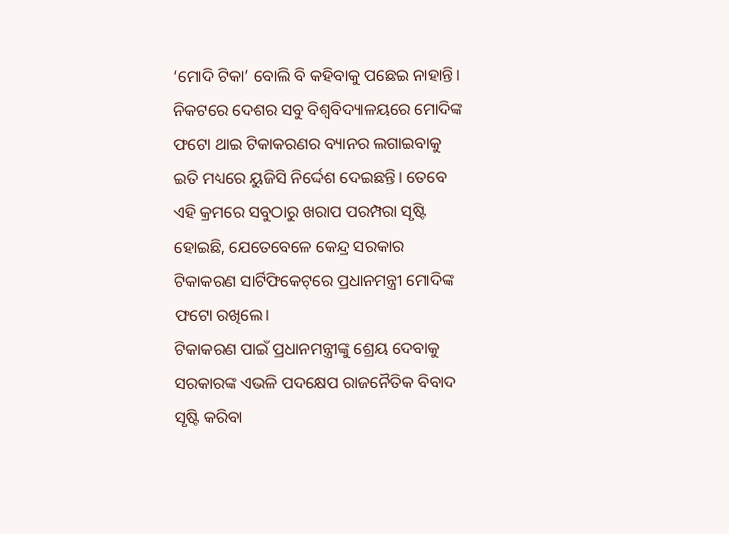‘ମୋଦି ଟିକା’ ବୋଲି ବି କହିବାକୁ ପଛେଇ ନାହାନ୍ତି। ନିକଟରେ ଦେଶର ସବୁ ବିଶ୍ୱବିଦ୍ୟାଳୟରେ ମୋଦିଙ୍କ ଫଟୋ ଥାଇ ଟିକାକରଣର ବ୍ୟାନର ଲଗାଇବାକୁ ଇତି ମଧ୍ୟରେ ୟୁଜିସି ନିର୍ଦ୍ଦେଶ ଦେଇଛନ୍ତି। ତେବେ ଏହି କ୍ରମରେ ସବୁଠାରୁ ଖରାପ ପରମ୍ପରା ସୃଷ୍ଟି ହୋଇଛି, ଯେତେବେଳେ କେନ୍ଦ୍ର ସରକାର ଟିକାକରଣ ସାର୍ଟିଫିକେଟ୍‌ରେ ପ୍ରଧାନମନ୍ତ୍ରୀ ମୋଦିଙ୍କ ଫଟୋ ରଖିଲେ।
ଟିକାକରଣ ପାଇଁ ପ୍ରଧାନମନ୍ତ୍ରୀଙ୍କୁ ଶ୍ରେୟ ଦେବାକୁ ସରକାରଙ୍କ ଏଭଳି ପଦକ୍ଷେପ ରାଜନୈତିକ ବିବାଦ ସୃଷ୍ଟି କରିବା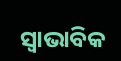ସ୍ବାଭାବିକ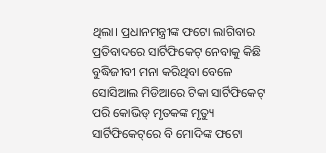ଥିଲା। ପ୍ରଧାନମନ୍ତ୍ରୀଙ୍କ ଫଟୋ ଲାଗିବାର ପ୍ରତିବାଦରେ ସାର୍ଟିଫିକେଟ୍‌ ନେବାକୁ କିଛି ବୁଦ୍ଧିଜୀବୀ ମନା କରିଥିବା ବେଳେ ସୋସିଆଲ ମିଡିଆରେ ଟିକା ସାର୍ଟିଫିକେଟ୍‌ ପରି କୋଭିଡ୍‌ ମୃତକଙ୍କ ମୃତ୍ୟୁ ସାର୍ଟିଫିକେଟ୍‌ରେ ବି ମୋଦିଙ୍କ ଫଟୋ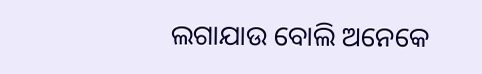ଲଗାଯାଉ ବୋଲି ଅନେକେ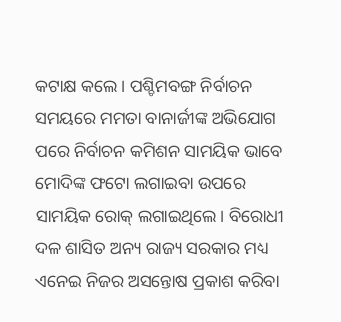କଟାକ୍ଷ କଲେ। ପଶ୍ଚିମବଙ୍ଗ ନିର୍ବାଚନ ସମୟରେ ମମତା ବାନାର୍ଜୀଙ୍କ ଅଭିଯୋଗ ପରେ ନିର୍ବାଚନ କମିଶନ ସାମୟିକ ଭାବେ ମୋଦିଙ୍କ ଫଟୋ ଲଗାଇବା ଉପରେ ସାମୟିକ ରୋକ୍‌ ଲଗାଇଥିଲେ। ବିରୋଧୀ ଦଳ ଶାସିତ ଅନ୍ୟ ରାଜ୍ୟ ସରକାର ମଧ୍ୟ ଏନେଇ ନିଜର ଅସନ୍ତୋଷ ପ୍ରକାଶ କରିବା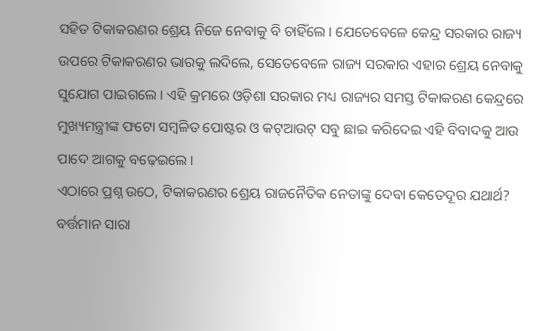ସହିତ ଟିକାକରଣର ଶ୍ରେୟ ନିଜେ ନେବାକୁ ବି ଚାହିଁଲେ। ଯେତେବେଳେ କେନ୍ଦ୍ର ସରକାର ରାଜ୍ୟ ଉପରେ ଟିକାକରଣର ଭାରକୁ ଲଦିଲେ, ସେତେବେଳେ ରାଜ୍ୟ ସରକାର ଏହାର ଶ୍ରେୟ ନେବାକୁ ସୁଯୋଗ ପାଇଗଲେ। ଏହି କ୍ରମରେ ଓଡ଼ିଶା ସରକାର ମଧ୍ୟ ରାଜ୍ୟର ସମସ୍ତ ଟିକାକରଣ କେନ୍ଦ୍ରରେ ମୁଖ୍ୟମନ୍ତ୍ରୀଙ୍କ ଫଟୋ ସମ୍ବଳିତ ପୋଷ୍ଟର ଓ କଟ୍‌ଆଉଟ୍‌ ସବୁ ଛାଇ କରିଦେଇ ଏହି ବିବାଦକୁ ଆଉ ପାଦେ ଆଗକୁ ବଢ଼େଇଲେ।
ଏଠାରେ ପ୍ରଶ୍ନ ଉଠେ, ଟିକାକରଣର ଶ୍ରେୟ ରାଜନୈତିକ ନେତାଙ୍କୁ ଦେବା କେତେଦୂର ଯଥାର୍ଥ? ବର୍ତ୍ତମାନ ସାରା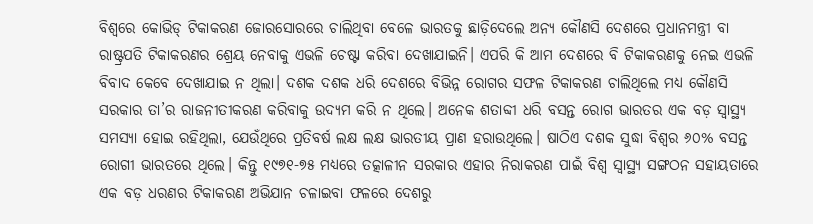ବିଶ୍ୱରେ କୋଭିଡ୍‌ ଟିକାକରଣ ଜୋରସୋରରେ ଚାଲିଥିବା ବେଳେ ଭାରତକୁ ଛାଡ଼ିଦେଲେ ଅନ୍ୟ କୌଣସି ଦେଶରେ ପ୍ରଧାନମନ୍ତ୍ରୀ ବା ରାଷ୍ଟ୍ରପତି ଟିକାକରଣର ଶ୍ରେୟ ନେବାକୁ ଏଭଳି ଚେଷ୍ଟା କରିବା ଦେଖାଯାଇନି। ଏପରି କି ଆମ ଦେଶରେ ବି ଟିକାକରଣକୁ ନେଇ ଏଭଳି ବିବାଦ କେବେ ଦେଖାଯାଇ ନ ଥିଲା। ଦଶକ ଦଶକ ଧରି ଦେଶରେ ବିଭିନ୍ନ ରୋଗର ସଫଳ ଟିକାକରଣ ଚାଲିଥିଲେ ମଧ୍ୟ କୌଣସି ସରକାର ତା’ର ରାଜନୀତୀକରଣ କରିବାକୁ ଉଦ୍ୟମ କରି ନ ଥିଲେ। ଅନେକ ଶତାବ୍ଦୀ ଧରି ବସନ୍ତ ରୋଗ ଭାରତର ଏକ ବଡ଼ ସ୍ବାସ୍ଥ୍ୟ ସମସ୍ୟା ହୋଇ ରହିଥିଲା, ଯେଉଁଥିରେ ପ୍ରତିବର୍ଷ ଲକ୍ଷ ଲକ୍ଷ ଭାରତୀୟ ପ୍ରାଣ ହରାଉଥିଲେ। ଷାଠିଏ ଦଶକ ସୁଦ୍ଧା ବିଶ୍ୱର ୬୦% ବସନ୍ତ ରୋଗୀ ଭାରତରେ ଥିଲେ। କିନ୍ତୁ ୧୯୭୧-୭୫ ମଧ୍ୟରେ ତତ୍କାଳୀନ ସରକାର ଏହାର ନିରାକରଣ ପାଇଁ ବିଶ୍ୱ ସ୍ବାସ୍ଥ୍ୟ ସଙ୍ଗଠନ ସହାୟତାରେ ଏକ ବଡ଼ ଧରଣର ଟିକାକରଣ ଅଭିଯାନ ଚଳାଇବା ଫଳରେ ଦେଶରୁ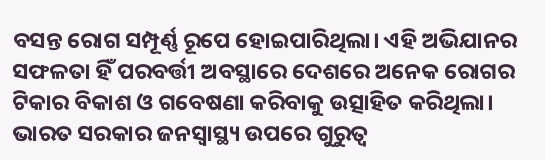ବସନ୍ତ ରୋଗ ସମ୍ପୂର୍ଣ୍ଣ ରୂପେ ହୋଇପାରିଥିଲା। ଏହି ଅଭିଯାନର ସଫଳତା ହିଁ ପରବର୍ତ୍ତୀ ଅବସ୍ଥାରେ ଦେଶରେ ଅନେକ ରୋଗର ଟିକାର ବିକାଶ ଓ ଗବେଷଣା କରିବାକୁ ଉତ୍ସାହିତ କରିଥିଲା। ଭାରତ ସରକାର ଜନସ୍ବାସ୍ଥ୍ୟ ଉପରେ ଗୁରୁତ୍ୱ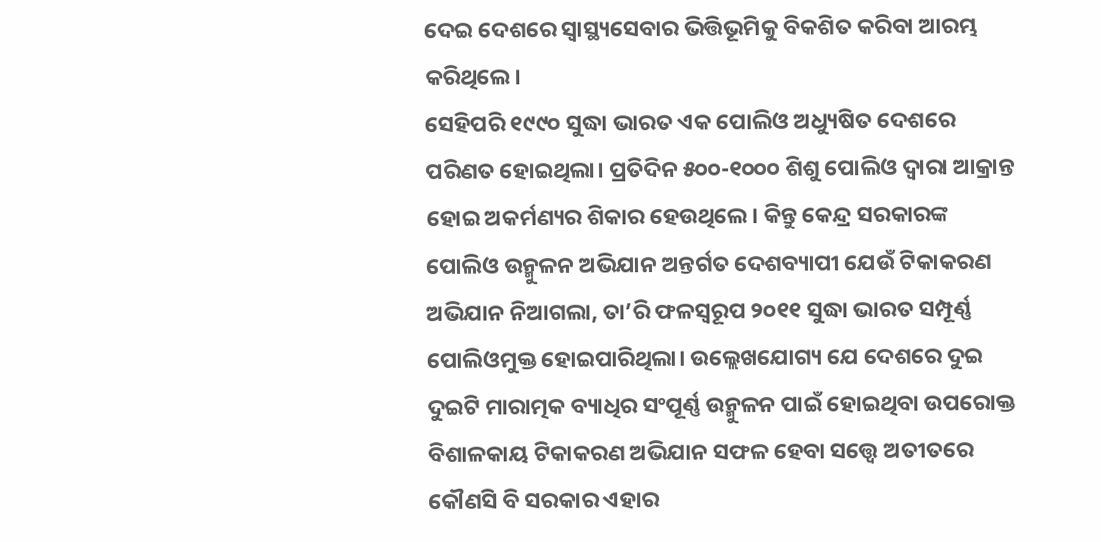ଦେଇ ଦେଶରେ ସ୍ବାସ୍ଥ୍ୟସେବାର ଭିତ୍ତିଭୂମିକୁ ବିକଶିତ କରିବା ଆରମ୍ଭ କରିଥିଲେ।
ସେହିପରି ୧୯୯୦ ସୁଦ୍ଧା ଭାରତ ଏକ ପୋଲିଓ ଅଧ୍ୟୁଷିତ ଦେଶରେ ପରିଣତ ହୋଇଥିଲା। ପ୍ରତିଦିନ ୫୦୦-୧୦୦୦ ଶିଶୁ ପୋଲିଓ ଦ୍ୱାରା ଆକ୍ରାନ୍ତ ହୋଇ ଅକର୍ମଣ୍ୟର ଶିକାର ହେଉଥିଲେ। କିନ୍ତୁ କେନ୍ଦ୍ର ସରକାରଙ୍କ ପୋଲିଓ ଉନ୍ମୁଳନ ଅଭିଯାନ ଅନ୍ତର୍ଗତ ଦେଶବ୍ୟାପୀ ଯେଉଁ ଟିକାକରଣ ଅଭିଯାନ ନିଆଗଲା, ତା’ରି ଫଳସ୍ବରୂପ ୨୦୧୧ ସୁଦ୍ଧା ଭାରତ ସମ୍ପୂର୍ଣ୍ଣ ପୋଲିଓମୁକ୍ତ ହୋଇପାରିଥିଲା। ଉଲ୍ଲେଖଯୋଗ୍ୟ ଯେ ଦେଶରେ ଦୁଇ ଦୁଇଟି ମାରାତ୍ମକ ବ୍ୟାଧିର ସଂପୂର୍ଣ୍ଣ ଉନ୍ମୁଳନ ପାଇଁ ହୋଇଥିବା ଉପରୋକ୍ତ ବିଶାଳକାୟ ଟିକାକରଣ ଅଭିଯାନ ସଫଳ ହେବା ସତ୍ତ୍ୱେ ଅତୀତରେ କୌଣସି ବି ସରକାର ଏହାର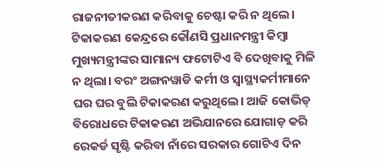ରାଜନୀତୀକରଣ କରିବାକୁ ଚେଷ୍ଟା କରି ନ ଥିଲେ। ଟିକାକରଣ କେନ୍ଦ୍ରରେ କୌଣସି ପ୍ରଧାନମନ୍ତ୍ରୀ କିମ୍ବା ମୁଖ୍ୟମନ୍ତ୍ରୀଙ୍କର ସାମାନ୍ୟ ଫଟୋଟିଏ ବି ଦେଖିବାକୁ ମିଳି ନ ଥିଲା। ବରଂ ଅଙ୍ଗନୱାଡି କର୍ମୀ ଓ ସ୍ବାସ୍ଥ୍ୟକର୍ମୀମାନେ ଘର ଘର ବୁଲି ଟିକାକରଣ କରୁଥିଲେ। ଆଜି କୋଭିଡ୍‌ ବିରୋଧରେ ଟିକାକରଣ ଅଭିଯାନରେ ଯୋଗାଡ଼ କରି ରେକର୍ଡ ସୃଷ୍ଟି କରିବା ନାଁରେ ସରକାର ଗୋଟିଏ ଦିନ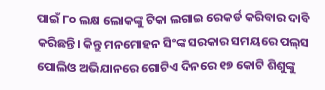ପାଇଁ ୮୦ ଲକ୍ଷ ଲୋକଙ୍କୁ ଟିକା ଲଗାଇ ରେକର୍ଡ କରିବାର ଦାବି କରିଛନ୍ତି। କିନ୍ତୁ ମନମୋହନ ସିଂଙ୍କ ସରକାର ସମୟରେ ପଲ୍‌ସ ପୋଲିଓ ଅଭିଯାନରେ ଗୋଟିଏ ଦିନରେ ୧୭ କୋଟି ଶିଶୁଙ୍କୁ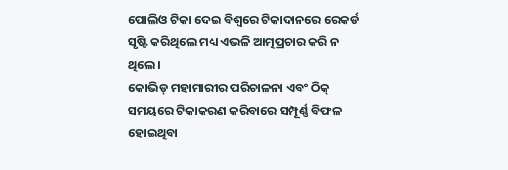ପୋଲିଓ ଟିକା ଦେଇ ବିଶ୍ୱରେ ଟିକାଦାନରେ ରେକର୍ଡ ସୃଷ୍ଟି କରିଥିଲେ ମଧ୍ୟ ଏଭଳି ଆତ୍ମପ୍ରଚାର କରି ନ ଥିଲେ।
କୋଭିଡ୍‌ ମହାମାରୀର ପରିଚାଳନା ଏବଂ ଠିକ୍‌ ସମୟରେ ଟିକାକରଣ କରିବାରେ ସମ୍ପୂର୍ଣ୍ଣ ବିଫଳ ହୋଇଥିବା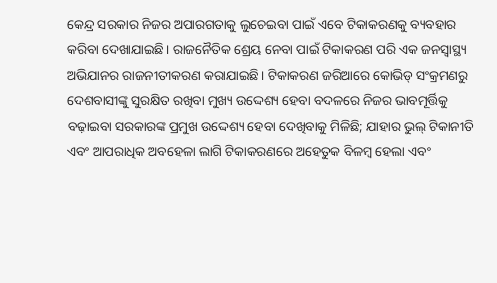କେନ୍ଦ୍ର ସରକାର ନିଜର ଅପାରଗତାକୁ ଲୁଚେଇବା ପାଇଁ ଏବେ ଟିକାକରଣକୁ ବ୍ୟବହାର କରିବା ଦେଖାଯାଇଛି। ରାଜନୈତିକ ଶ୍ରେୟ ନେବା ପାଇଁ ଟିକାକରଣ ପରି ଏକ ଜନସ୍ବାସ୍ଥ୍ୟ ଅଭିଯାନର ରାଜନୀତୀକରଣ କରାଯାଇଛି। ଟିକାକରଣ ଜରିଆରେ କୋଭିଡ୍‌ ସଂକ୍ରମଣରୁ ଦେଶବାସୀଙ୍କୁ ସୁରକ୍ଷିତ ରଖିବା ମୁଖ୍ୟ ଉଦ୍ଦେଶ୍ୟ ହେବା ବଦଳରେ ନିଜର ଭାବମୂର୍ତ୍ତିକୁ ବଢ଼ାଇବା ସରକାରଙ୍କ ପ୍ରମୁଖ ଉଦ୍ଦେଶ୍ୟ ହେବା ଦେଖିବାକୁ ମିଳିଛି; ଯାହାର ଭୁଲ୍‌ ଟିକାନୀତି ଏବଂ ଆପରାଧିକ ଅବହେଳା ଲାଗି ଟିକାକରଣରେ ଅହେତୁକ ବିଳମ୍ବ ହେଲା ଏବଂ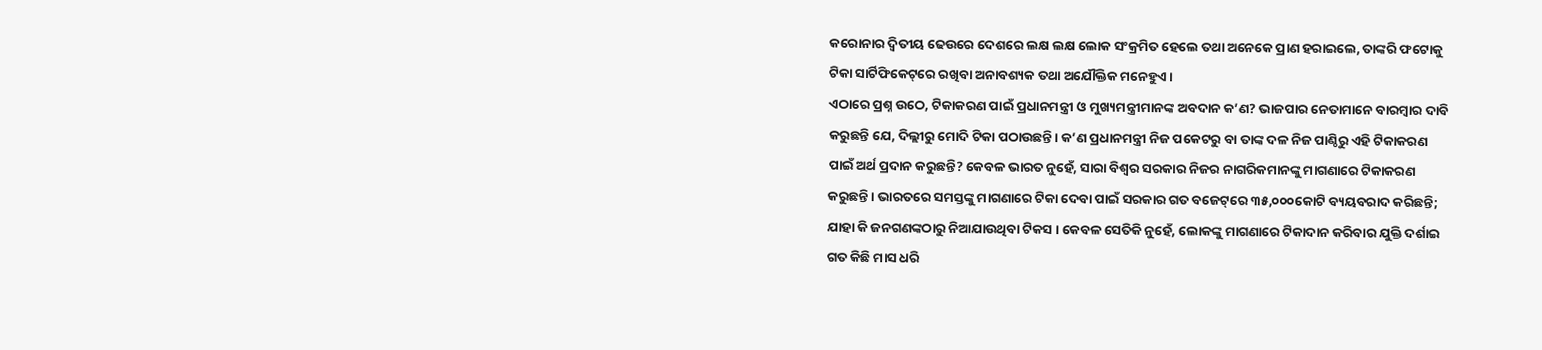କରୋନାର ଦ୍ୱିତୀୟ ଢେଉରେ ଦେଶରେ ଲକ୍ଷ ଲକ୍ଷ ଲୋକ ସଂକ୍ରମିତ ହେଲେ ତଥା ଅନେକେ ପ୍ରାଣ ହରାଇଲେ, ତାଙ୍କରି ଫଟୋକୁ ଟିକା ସାର୍ଟିଫିକେଟ୍‌ରେ ରଖିବା ଅନାବଶ୍ୟକ ତଥା ଅଯୌକ୍ତିକ ମନେହୁଏ।
ଏଠାରେ ପ୍ରଶ୍ନ ଉଠେ, ଟିକାକରଣ ପାଇଁ ପ୍ରଧାନମନ୍ତ୍ରୀ ଓ ମୁଖ୍ୟମନ୍ତ୍ରୀମାନଙ୍କ ଅବଦାନ କ’ଣ? ଭାଜପାର ନେତାମାନେ ବାରମ୍ବାର ଦାବି କରୁଛନ୍ତି ଯେ, ଦିଲ୍ଲୀରୁ ମୋଦି ଟିକା ପଠାଉଛନ୍ତି। କ’ଣ ପ୍ରଧାନମନ୍ତ୍ରୀ ନିଜ ପକେଟରୁ ବା ତାଙ୍କ ଦଳ ନିଜ ପାଣ୍ଠିରୁ ଏହି ଟିକାକରଣ ପାଇଁ ଅର୍ଥ ପ୍ରଦାନ କରୁଛନ୍ତି? କେବଳ ଭାରତ ନୁହେଁ, ସାରା ବିଶ୍ୱର ସରକାର ନିଜର ନାଗରିକମାନଙ୍କୁ ମାଗଣାରେ ଟିକାକରଣ କରୁଛନ୍ତି। ଭାରତରେ ସମସ୍ତଙ୍କୁ ମାଗଣାରେ ଟିକା ଦେବା ପାଇଁ ସରକାର ଗତ ବଜେଟ୍‌ରେ ୩୫,୦୦୦କୋଟି ବ୍ୟୟବରାଦ କରିଛନ୍ତି; ଯାହା କି ଜନଗଣଙ୍କଠାରୁ ନିଆଯାଉଥିବା ଟିକସ । କେବଳ ସେତିକି ନୁହେଁ, ଲୋକଙ୍କୁ ମାଗଣାରେ ଟିକାଦାନ କରିବାର ଯୁକ୍ତି ଦର୍ଶାଇ ଗତ କିଛି ମାସ ଧରି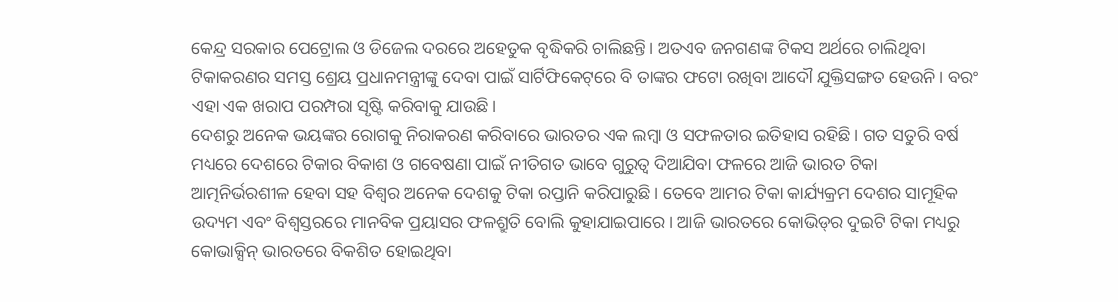କେନ୍ଦ୍ର ସରକାର ପେଟ୍ରୋଲ ଓ ଡିଜେଲ ଦରରେ ଅହେତୁକ ବୃଦ୍ଧିକରି ଚାଲିଛନ୍ତି। ଅତଏବ ଜନଗଣଙ୍କ ଟିକସ ଅର୍ଥରେ ଚାଲିଥିବା ଟିକାକରଣର ସମସ୍ତ ଶ୍ରେୟ ପ୍ରଧାନମନ୍ତ୍ରୀଙ୍କୁ ଦେବା ପାଇଁ ସାର୍ଟିଫିକେଟ୍‌ରେ ବି ତାଙ୍କର ଫଟୋ ରଖିବା ଆଦୌ ଯୁକ୍ତିସଙ୍ଗତ ହେଉନି। ବରଂ ଏହା ଏକ ଖରାପ ପରମ୍ପରା ସୃଷ୍ଟି କରିବାକୁ ଯାଉଛି।
ଦେଶରୁ ଅନେକ ଭୟଙ୍କର ରୋଗକୁ ନିରାକରଣ କରିବାରେ ଭାରତର ଏକ ଲମ୍ବା ଓ ସଫଳତାର ଇତିହାସ ରହିଛି। ଗତ ସତୁରି ବର୍ଷ ମଧ୍ୟରେ ଦେଶରେ ଟିକାର ବିକାଶ ଓ ଗବେଷଣା ପାଇଁ ନୀତିଗତ ଭାବେ ଗୁରୁତ୍ୱ ଦିଆଯିବା ଫଳରେ ଆଜି ଭାରତ ଟିକା ଆତ୍ମନିର୍ଭରଶୀଳ ହେବା ସହ ବିଶ୍ୱର ଅନେକ ଦେଶକୁ ଟିକା ରପ୍ତାନି କରିପାରୁଛି। ତେବେ ଆମର ଟିକା କାର୍ଯ୍ୟକ୍ରମ ଦେଶର ସାମୂହିକ ଉଦ୍ୟମ ଏବଂ ବିଶ୍ୱସ୍ତରରେ ମାନବିକ ପ୍ରୟାସର ଫଳଶ୍ରୁତି ବୋଲି କୁହାଯାଇପାରେ। ଆଜି ଭାରତରେ କୋଭିଡ୍‌ର ଦୁଇଟି ଟିକା ମଧ୍ୟରୁ କୋଭାକ୍ସିନ୍‌ ଭାରତରେ ବିକଶିତ ହୋଇଥିବା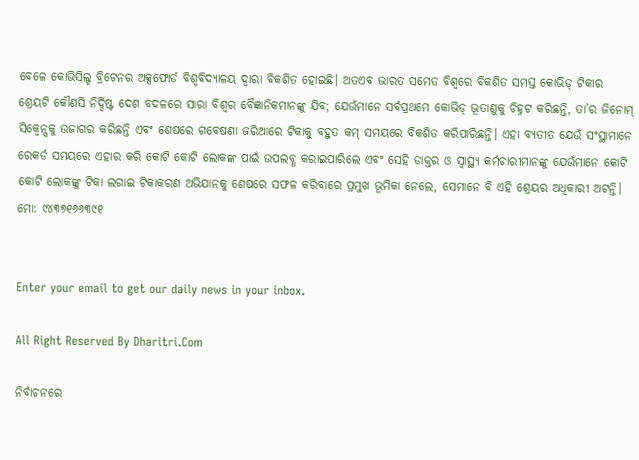ବେଳେ କୋଭିସିଲ୍ଡ ବ୍ରିଟେନର ଅକ୍ସଫୋର୍ଡ ବିଶ୍ୱବିଦ୍ୟାଳୟ ଦ୍ୱାରା ବିକଶିତ ହୋଇଛି। ଅତଏବ ଭାରତ ସମେତ ବିଶ୍ୱରେ ବିକଶିତ ସମସ୍ତ କୋଭିଡ୍‌ ଟିକାର ଶ୍ରେୟଟି କୌଣସି ନିର୍ଦ୍ଦିଷ୍ଟ ଦେଶ ବଦଳରେ ସାରା ବିଶ୍ୱର ବୈଜ୍ଞାନିକମାନଙ୍କୁ ଯିବ; ଯେଉଁମାନେ ସର୍ବପ୍ରଥମେ କୋଭିଡ୍‌ ଭୂତାଣୁକୁ ଚିହ୍ନଟ କରିଛନ୍ତି, ତା’ର ଜିନୋମ୍‌ ସିକ୍ୱେନ୍ସକୁ ଉଜାଗର କରିଛନ୍ତି ଏବଂ ଶେଷରେ ଗବେଷଣା ଜରିଆରେ ଟିକାକୁ ବହୁତ କମ୍‌ ସମୟରେ ବିକଶିତ କରିପାରିଛନ୍ତି। ଏହା ବ୍ୟତୀତ ଯେଉଁ ସଂସ୍ଥାମାନେ ରେକର୍ଡ ସମୟରେ ଏହାର କରି କୋଟି କୋଟି ଲୋକଙ୍କ ପାଇଁ ଉପଲବ୍ଧ କରାଇପାରିଲେ ଏବଂ ସେହି ଡାକ୍ତର ଓ ସ୍ବାସ୍ଥ୍ୟ କର୍ମଚାରୀମାନଙ୍କୁ ଯେଉଁମାନେ କୋଟି କୋଟି ଲୋକଙ୍କୁ ଟିକା ଲଗାଇ ଟିକାକରଣ ଅଭିଯାନକୁ ଶେଷରେ ସଫଳ କରିବାରେ ପ୍ରମୁଖ ଭୂମିକା ନେଲେ, ସେମାନେ ବି ଏହି ଶ୍ରେୟର ଅଧିକାରୀ ଅଟନ୍ତି।
ମୋ: ୯୪୩୭୧୬୬୩୯୧


Enter your email to get our daily news in your inbox.

All Right Reserved By Dharitri.Com

ନିର୍ବାଚନରେ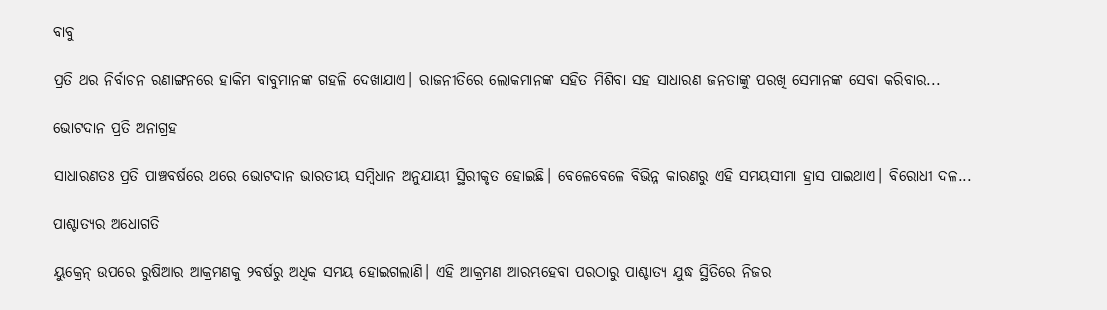ବାବୁ

ପ୍ରତି ଥର ନିର୍ବାଚନ ରଣାଙ୍ଗନରେ ହାକିମ ବାବୁମାନଙ୍କ ଗହଳି ଦେଖାଯାଏ। ରାଜନୀତିରେ ଲୋକମାନଙ୍କ ସହିତ ମିଶିବା ସହ ସାଧାରଣ ଜନତାଙ୍କୁ ପରଖି ସେମାନଙ୍କ ସେବା କରିବାର...

ଭୋଟଦାନ ପ୍ରତି ଅନାଗ୍ରହ

ସାଧାରଣତଃ ପ୍ରତି ପାଞ୍ଚବର୍ଷରେ ଥରେ ଭୋଟଦାନ ଭାରତୀୟ ସମ୍ବିଧାନ ଅନୁଯାୟୀ ସ୍ଥିରୀକୃତ ହୋଇଛି। ବେଳେବେଳେ ବିଭିନ୍ନ କାରଣରୁ ଏହି ସମୟସୀମା ହ୍ରାସ ପାଇଥାଏ। ବିରୋଧୀ ଦଳ...

ପାଶ୍ଚାତ୍ୟର ଅଧୋଗତି

ୟୁକ୍ରେନ୍‌ ଉପରେ ରୁଷିଆର ଆକ୍ରମଣକୁ ୨ବର୍ଷରୁ ଅଧିକ ସମୟ ହୋଇଗଲାଣି। ଏହି ଆକ୍ରମଣ ଆରମ୍ଭହେବା ପରଠାରୁ ପାଶ୍ଚାତ୍ୟ ଯୁଦ୍ଧ ସ୍ଥିତିରେ ନିଜର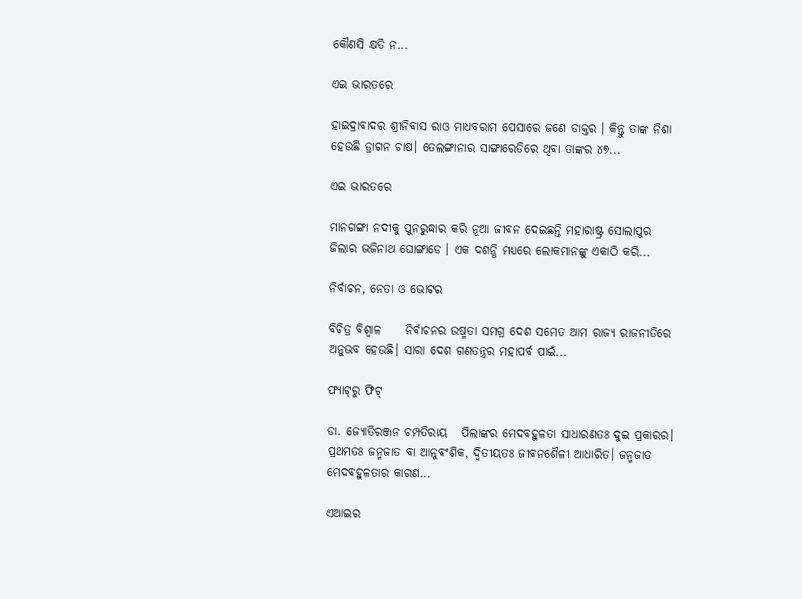କୌଣସି କ୍ଷତି ନ...

ଏଇ ଭାରତରେ

ହାଇଦ୍ରାବାଦର ଶ୍ରୀନିବାସ ରାଓ ମାଧବରାମ ପେସାରେ ଜଣେ ଡାକ୍ତର । କିନ୍ତୁ ତାଙ୍କ ନିଶା ହେଉଛି ଡ୍ରାଗନ ଚାଷ। ତେଲଙ୍ଗାନାର ସାଙ୍ଗାରେଡିରେ ଥିବା ତାଙ୍କର ୪୭...

ଏଇ ଭାରତରେ

ମାନଗଙ୍ଗା ନଦୀକୁ ପୁନରୁଦ୍ଧାର କରି ନୂଆ ଜୀବନ ଦେଇଛନ୍ତି ମହାରାଷ୍ଟ୍ର ସୋଲାପୁର ଜିଲାର ଭଜିନାଥ ଘୋଙ୍ଗାଡେ । ଏକ ଦଶନ୍ଧି ମଧ୍ୟରେ ଲୋକମାନଙ୍କୁ ଏକାଠି କରି...

ନିର୍ବାଚନ, ନେତା ଓ ଭୋଟର

ବିଚିତ୍ର ବିଶ୍ୱାଳ     ନିର୍ବାଚନର ଉଷ୍ମତା ସମଗ୍ର ଦେଶ ସମେତ ଆମ ରାଜ୍ୟ ରାଜନୀତିରେ ଅନୁଭବ ହେଉଛି। ସାରା ଦେଶ ଗଣତନ୍ତ୍ରର ମହାପର୍ବ ପାଇଁ...

ଫ୍ୟାଟ୍‌ରୁ ଫିଟ୍‌

ଡା. ଜ୍ୟୋତିରଞ୍ଜନ ଚମ୍ପତିରାୟ   ପିଲାଙ୍କର ମେଦବହୁଳତା ସାଧାରଣତଃ ଦୁଇ ପ୍ରକାରର। ପ୍ରଥମତଃ ଜନ୍ମଜାତ ବା ଆନୁବଂଶିକ, ଦ୍ୱିତୀୟତଃ ଜୀବନଶୈଳୀ ଆଧାରିତ। ଜନ୍ମଜାତ ମେଦବହୁଳତାର କାରଣ...

ଏଆଇର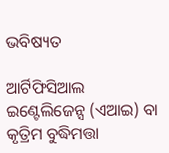ଭବିଷ୍ୟତ

ଆର୍ଟିଫିସିଆଲ ଇଣ୍ଟେଲିଜେନ୍ସ (ଏଆଇ) ବା କୃତ୍ରିମ ବୁଦ୍ଧିମତ୍ତା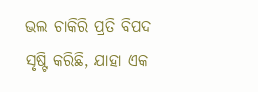ଭଲ ଚାକିରି ପ୍ରତି ବିପଦ ସୃଷ୍ଟି କରିଛି, ଯାହା ଏକ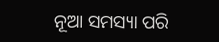ନୂଆ ସମସ୍ୟା ପରି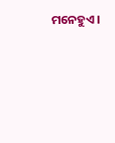ମନେହୁଏ।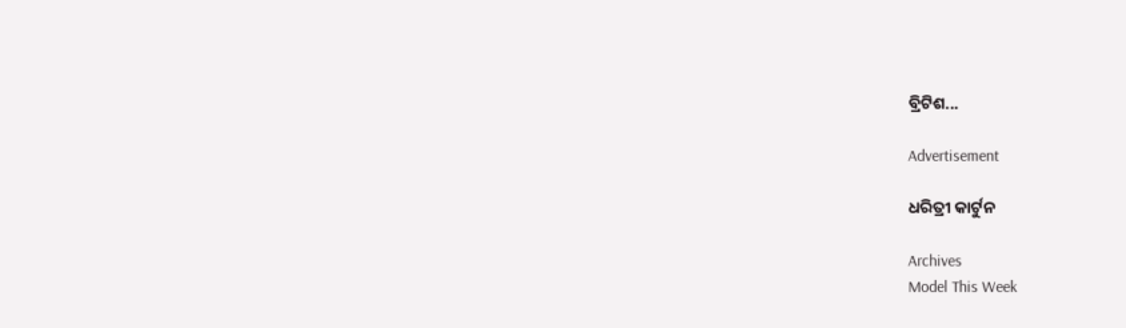ବ୍ରିଟିଶ...

Advertisement

ଧରିତ୍ରୀ କାର୍ଟୁନ

Archives
Model This Week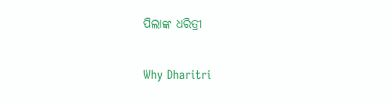ପିଲାଙ୍କ ଧରିତ୍ରୀ

Why Dharitri